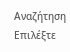Αναζήτηση
Επιλέξτε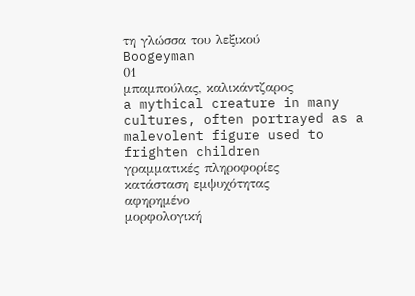τη γλώσσα του λεξικού
Boogeyman
01
μπαμπούλας, καλικάντζαρος
a mythical creature in many cultures, often portrayed as a malevolent figure used to frighten children
γραμματικές πληροφορίες
κατάσταση εμψυχότητας
αφηρημένο
μορφολογική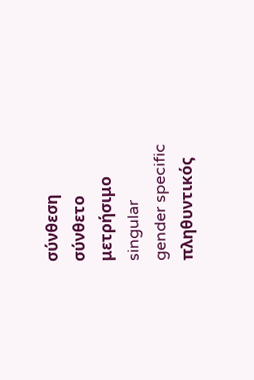σύνθεση
σύνθετο
μετρήσιμο
singular
gender specific
πληθυντικός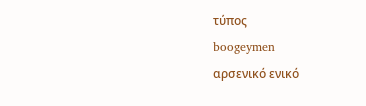τύπος
boogeymen
αρσενικό ενικό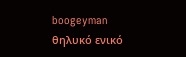boogeyman
θηλυκό ενικό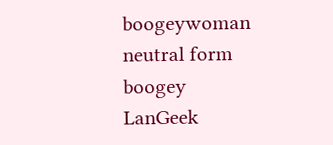boogeywoman
neutral form
boogey
LanGeek